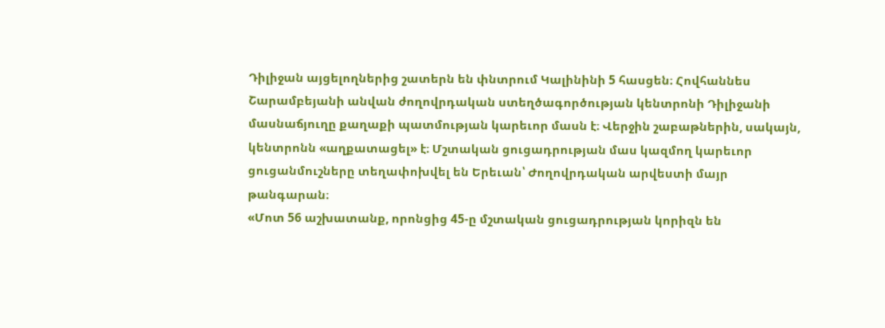Դիլիջան այցելողներից շատերն են փնտրում Կալինինի 5 հասցեն։ Հովհաննես Շարամբեյանի անվան ժողովրդական ստեղծագործության կենտրոնի Դիլիջանի մասնաճյուղը քաղաքի պատմության կարեւոր մասն է։ Վերջին շաբաթներին, սակայն, կենտրոնն «աղքատացել» է։ Մշտական ցուցադրության մաս կազմող կարեւոր ցուցանմուշները տեղափոխվել են Երեւան՝ Ժողովրդական արվեստի մայր թանգարան։
«Մոտ 56 աշխատանք, որոնցից 45-ը մշտական ցուցադրության կորիզն են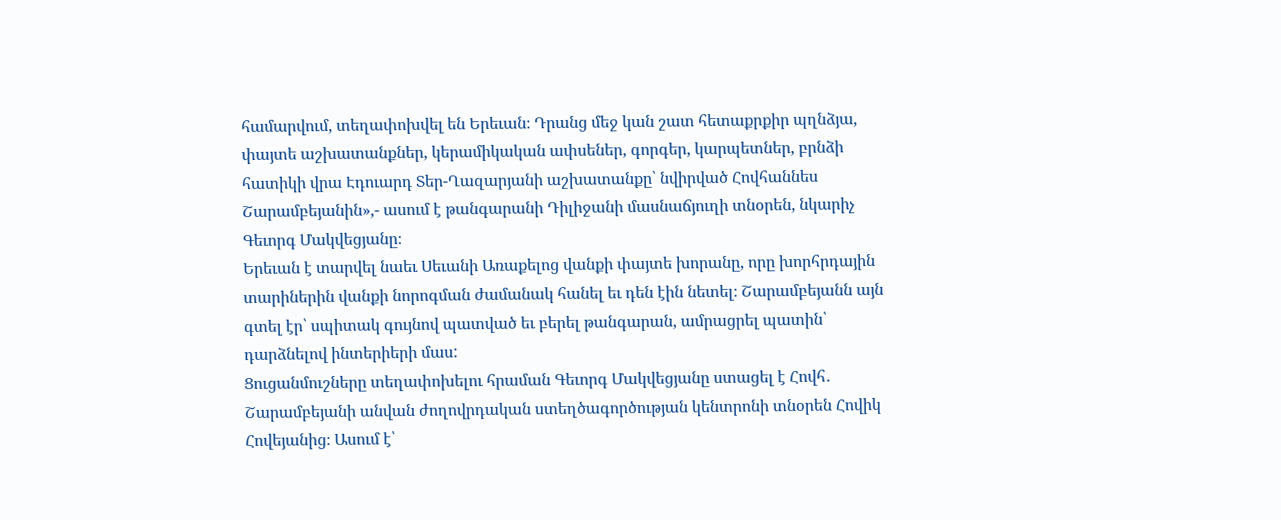համարվում, տեղափոխվել են Երեւան։ Դրանց մեջ կան շատ հետաքրքիր պղնձյա, փայտե աշխատանքներ, կերամիկական ափսեներ, գորգեր, կարպետներ, բրնձի հատիկի վրա Էդուարդ Տեր-Ղազարյանի աշխատանքը՝ նվիրված Հովհաննես Շարամբեյանին»,- ասում է թանգարանի Դիլիջանի մասնաճյուղի տնօրեն, նկարիչ Գեւորգ Մակվեցյանը։
Երեւան է տարվել նաեւ Սեւանի Առաքելոց վանքի փայտե խորանը, որը խորհրդային տարիներին վանքի նորոգման ժամանակ հանել եւ դեն էին նետել։ Շարամբեյանն այն գտել էր՝ սպիտակ գույնով պատված եւ բերել թանգարան, ամրացրել պատին՝ դարձնելով ինտերիերի մաս:
Ցուցանմուշները տեղափոխելու հրաման Գեւորգ Մակվեցյանը ստացել է Հովհ․ Շարամբեյանի անվան ժողովրդական ստեղծագործության կենտրոնի տնօրեն Հովիկ Հովեյանից։ Ասում է՝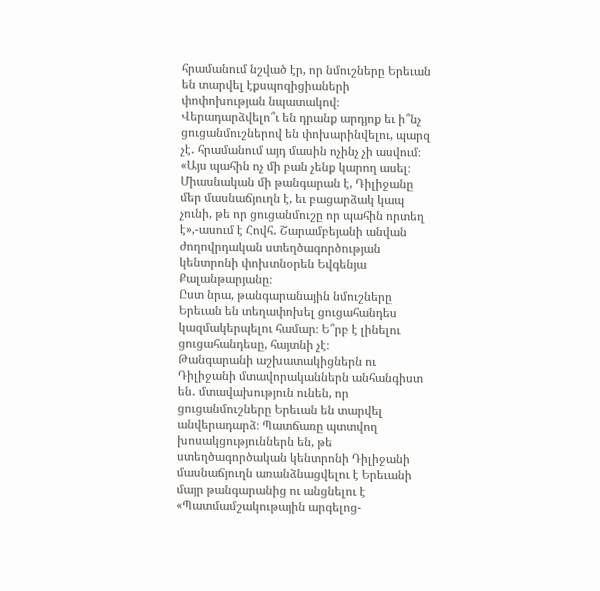հրամանում նշված էր, որ նմուշները Երեւան են տարվել էքսպոզիցիաների փոփոխության նպատակով։ Վերադարձվելո՞ւ են դրանք արդյոք եւ ի՞նչ ցուցանմուշներով են փոխարինվելու, պարզ չէ․ հրամանում այդ մասին ոչինչ չի ասվում։
«Այս պահին ոչ մի բան չենք կարող ասել։ Միասնական մի թանգարան է, Դիլիջանը մեր մասնաճյուղն է, եւ բացարձակ կապ չունի, թե որ ցուցանմուշը որ պահին որտեղ է»,-ասում է Հովհ․ Շարամբեյանի անվան ժողովրդական ստեղծագործության կենտրոնի փոխտնօրեն Եվգենյա Քալանթարյանը։
Ըստ նրա, թանգարանային նմուշները Երեւան են տեղափոխել ցուցահանդես կազմակերպելու համար։ Ե՞րբ է լինելու ցուցահանդեսը, հայտնի չէ։
Թանգարանի աշխատակիցներն ու Դիլիջանի մտավորականներն անհանգիստ են․ մտավախություն ունեն, որ ցուցանմուշները Երեւան են տարվել անվերադարձ։ Պատճառը պտտվող խոսակցություններն են, թե ստեղծագործական կենտրոնի Դիլիջանի մասնաճյուղն առանձնացվելու է Երեւանի մայր թանգարանից ու անցնելու է «Պատմամշակութային արգելոց-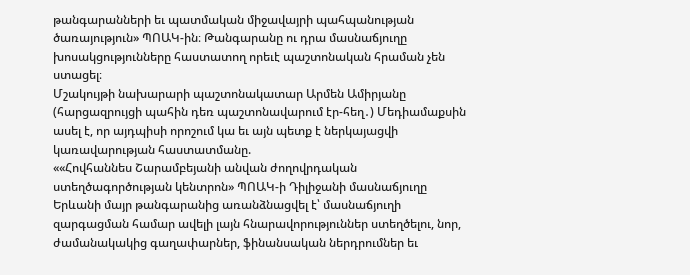թանգարանների եւ պատմական միջավայրի պահպանության ծառայություն» ՊՈԱԿ-ին։ Թանգարանը ու դրա մասնաճյուղը խոսակցությունները հաստատող որեւէ պաշտոնական հրաման չեն ստացել։
Մշակույթի նախարարի պաշտոնակատար Արմեն Ամիրյանը (հարցազրույցի պահին դեռ պաշտոնավարում էր-հեղ․) Մեդիամաքսին ասել է, որ այդպիսի որոշում կա եւ այն պետք է ներկայացվի կառավարության հաստատմանը.
««Հովհաննես Շարամբեյանի անվան ժողովրդական ստեղծագործության կենտրոն» ՊՈԱԿ-ի Դիլիջանի մասնաճյուղը Երևանի մայր թանգարանից առանձնացվել է՝ մասնաճյուղի զարգացման համար ավելի լայն հնարավորություններ ստեղծելու, նոր, ժամանակակից գաղափարներ, ֆինանսական ներդրումներ եւ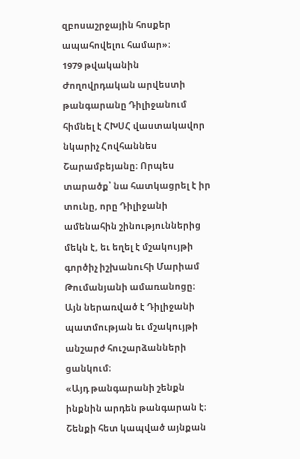զբոսաշրջային հոսքեր ապահովելու համար»։
1979 թվականին Ժողովրդական արվեստի թանգարանը Դիլիջանում հիմնել է ՀԽՍՀ վաստակավոր նկարիչ Հովհաննես Շարամբեյանը։ Որպես տարածք՝ նա հատկացրել է իր տունը, որը Դիլիջանի ամենահին շինություններից մեկն է, եւ եղել է մշակույթի գործիչ իշխանուհի Մարիամ Թումանյանի ամառանոցը։ Այն ներառված է Դիլիջանի պատմության եւ մշակույթի անշարժ հուշարձանների ցանկում։
«Այդ թանգարանի շենքն ինքնին արդեն թանգարան է։ Շենքի հետ կապված այնքան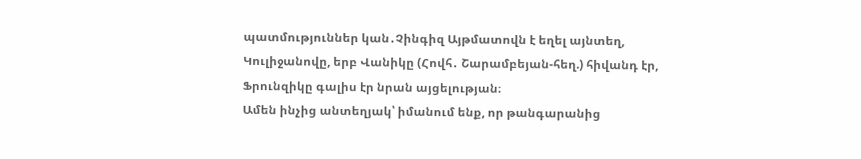պատմություններ կան․Չինգիզ Այթմատովն է եղել այնտեղ, Կուլիջանովը, երբ Վանիկը (Հովհ․ Շարամբեյան-հեղ.) հիվանդ էր, Ֆրունզիկը գալիս էր նրան այցելության։
Ամեն ինչից անտեղյակ՝ իմանում ենք, որ թանգարանից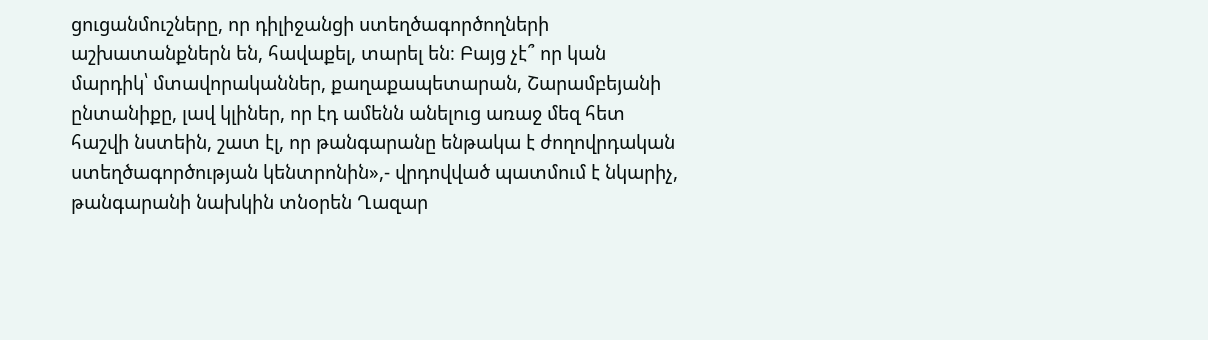ցուցանմուշները, որ դիլիջանցի ստեղծագործողների աշխատանքներն են, հավաքել, տարել են։ Բայց չէ՞ որ կան մարդիկ՝ մտավորականներ, քաղաքապետարան, Շարամբեյանի ընտանիքը, լավ կլիներ, որ էդ ամենն անելուց առաջ մեզ հետ հաշվի նստեին, շատ էլ, որ թանգարանը ենթակա է ժողովրդական ստեղծագործության կենտրոնին»,- վրդովված պատմում է նկարիչ, թանգարանի նախկին տնօրեն Ղազար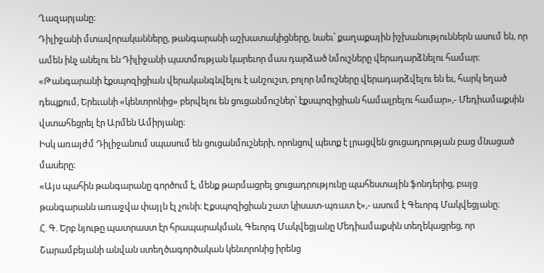Ղազարյանը։
Դիլիջանի մտավորականները, թանգարանի աշխատակիցները, նաեւ՝ քաղաքային իշխանություններն ասում են, որ ամեն ինչ անելու են Դիլիջանի պատմության կարեւոր մաս դարձած նմուշները վերադարձնելու համար։
«Թանգարանի էքսպոզիցիան վերականգնվելու է անշուշտ, բոլոր նմուշները վերադարձվելու են եւ, հարկ եղած դեպքում, Երեւանի «կենտրոնից» բերվելու են ցուցանմուշներ՝ էքսպոզիցիան համալրելու համար»,- Մեդիամաքսին վստահեցրել էր Արմեն Ամիրյանը։
Իսկ առայժմ Դիլիջանում սպասում են ցուցանմուշների, որոնցով պետք է լրացվեն ցուցադրության բաց մնացած մասերը։
«Այս պահին թանգարանը գործում է, մենք թարմացրել ցուցադրությունը պահեստային ֆոնդերից, բայց թանգարանն առաջվա փայլն էլ չունի։ Էքսպոզիցիան շատ կիսատ-պռատ է»,- ասում է Գեւորգ Մակվեցյանը։
Հ. Գ. Երբ նյութը պատրաստ էր հրապարակման, Գեւորգ Մակվեցյանը Մեդիամաքսին տեղեկացրեց, որ Շարամբեյանի անվան ստեղծագործական կենտրոնից իրենց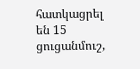հատկացրել են 15 ցուցանմուշ,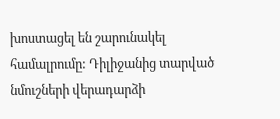խոստացել են շարունակել համալրումը: Դիլիջանից տարված նմուշների վերադարձի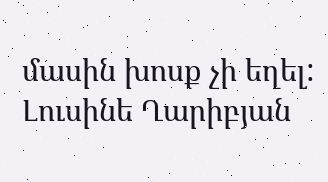մասին խոսք չի եղել:
Լուսինե Ղարիբյան